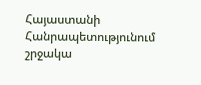Հայաստանի Հանրապետությունում շրջակա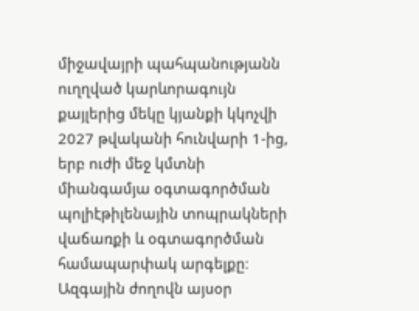միջավայրի պահպանությանն ուղղված կարևորագույն քայլերից մեկը կյանքի կկոչվի 2027 թվականի հունվարի 1-ից, երբ ուժի մեջ կմտնի միանգամյա օգտագործման պոլիէթիլենային տոպրակների վաճառքի և օգտագործման համապարփակ արգելքը։ Ազգային ժողովն այսօր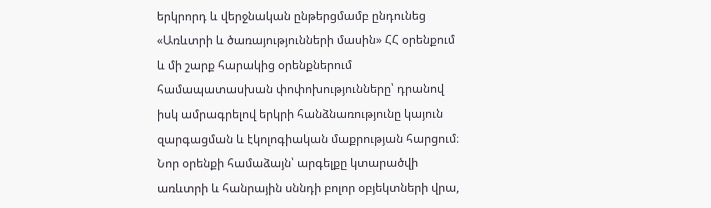երկրորդ և վերջնական ընթերցմամբ ընդունեց «Առևտրի և ծառայությունների մասին» ՀՀ օրենքում և մի շարք հարակից օրենքներում համապատասխան փոփոխությունները՝ դրանով իսկ ամրագրելով երկրի հանձնառությունը կայուն զարգացման և էկոլոգիական մաքրության հարցում։
Նոր օրենքի համաձայն՝ արգելքը կտարածվի առևտրի և հանրային սննդի բոլոր օբյեկտների վրա,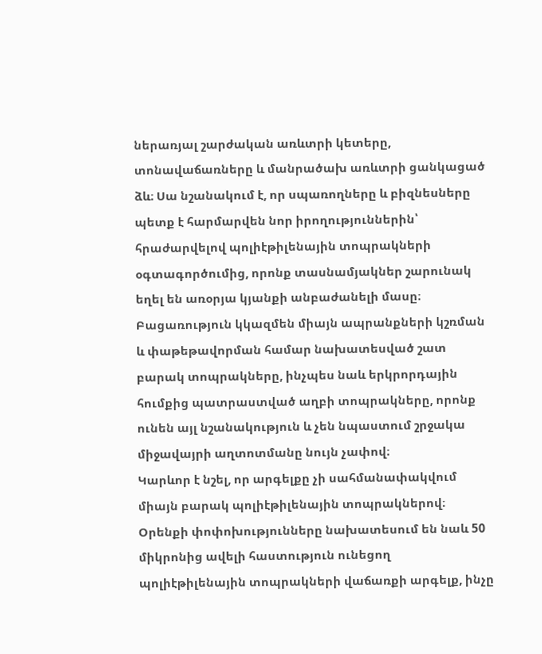ներառյալ շարժական առևտրի կետերը, տոնավաճառները և մանրածախ առևտրի ցանկացած ձև։ Սա նշանակում է, որ սպառողները և բիզնեսները պետք է հարմարվեն նոր իրողություններին՝ հրաժարվելով պոլիէթիլենային տոպրակների օգտագործումից, որոնք տասնամյակներ շարունակ եղել են առօրյա կյանքի անբաժանելի մասը։ Բացառություն կկազմեն միայն ապրանքների կշռման և փաթեթավորման համար նախատեսված շատ բարակ տոպրակները, ինչպես նաև երկրորդային հումքից պատրաստված աղբի տոպրակները, որոնք ունեն այլ նշանակություն և չեն նպաստում շրջակա միջավայրի աղտոտմանը նույն չափով։
Կարևոր է նշել, որ արգելքը չի սահմանափակվում միայն բարակ պոլիէթիլենային տոպրակներով։ Օրենքի փոփոխությունները նախատեսում են նաև 50 միկրոնից ավելի հաստություն ունեցող պոլիէթիլենային տոպրակների վաճառքի արգելք, ինչը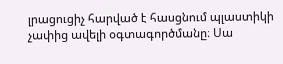լրացուցիչ հարված է հասցնում պլաստիկի չափից ավելի օգտագործմանը։ Սա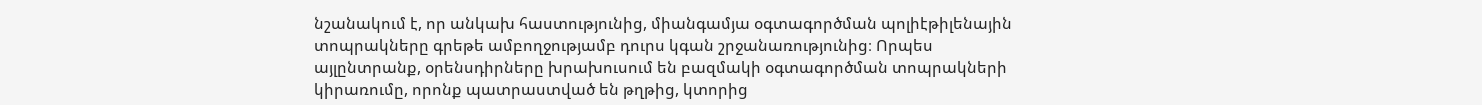նշանակում է, որ անկախ հաստությունից, միանգամյա օգտագործման պոլիէթիլենային տոպրակները գրեթե ամբողջությամբ դուրս կգան շրջանառությունից։ Որպես այլընտրանք, օրենսդիրները խրախուսում են բազմակի օգտագործման տոպրակների կիրառումը, որոնք պատրաստված են թղթից, կտորից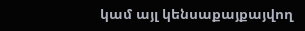կամ այլ կենսաքայքայվող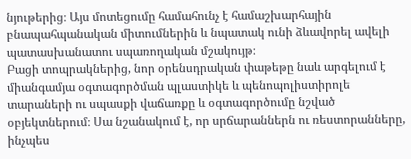նյութերից։ Այս մոտեցումը համահունչ է համաշխարհային բնապահպանական միտումներին և նպատակ ունի ձևավորել ավելի պատասխանատու սպառողական մշակույթ։
Բացի տոպրակներից, նոր օրենսդրական փաթեթը նաև արգելում է միանգամյա օգտագործման պլաստիկե և պենոպոլիստիրոլե տարաների ու սպասքի վաճառքը և օգտագործումը նշված օբյեկտներում։ Սա նշանակում է, որ սրճարաններն ու ռեստորանները, ինչպես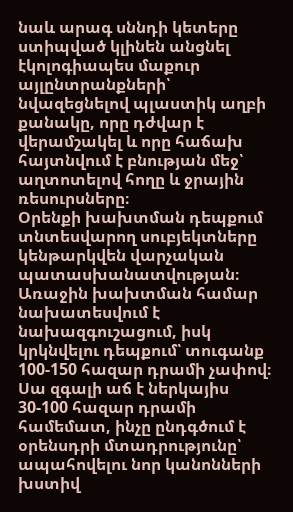նաև արագ սննդի կետերը ստիպված կլինեն անցնել էկոլոգիապես մաքուր այլընտրանքների՝ նվազեցնելով պլաստիկ աղբի քանակը, որը դժվար է վերամշակել և որը հաճախ հայտնվում է բնության մեջ՝ աղտոտելով հողը և ջրային ռեսուրսները։
Օրենքի խախտման դեպքում տնտեսվարող սուբյեկտները կենթարկվեն վարչական պատասխանատվության։ Առաջին խախտման համար նախատեսվում է նախազգուշացում, իսկ կրկնվելու դեպքում՝ տուգանք 100-150 հազար դրամի չափով։ Սա զգալի աճ է ներկայիս 30-100 հազար դրամի համեմատ, ինչը ընդգծում է օրենսդրի մտադրությունը՝ ապահովելու նոր կանոնների խստիվ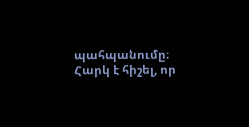պահպանումը։ Հարկ է հիշել, որ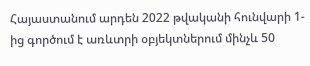Հայաստանում արդեն 2022 թվականի հունվարի 1-ից գործում է առևտրի օբյեկտներում մինչև 50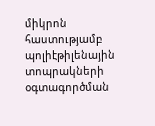միկրոն հաստությամբ պոլիէթիլենային տոպրակների օգտագործման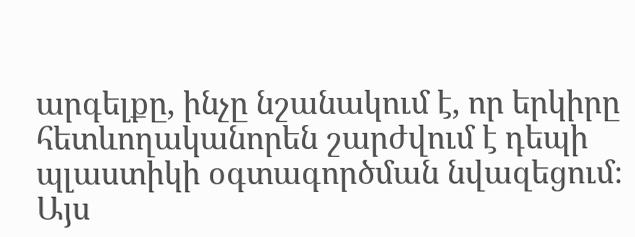արգելքը, ինչը նշանակում է, որ երկիրը հետևողականորեն շարժվում է դեպի պլաստիկի օգտագործման նվազեցում։
Այս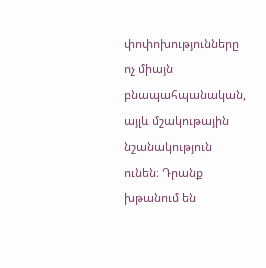փոփոխությունները ոչ միայն բնապահպանական, այլև մշակութային նշանակություն ունեն։ Դրանք խթանում են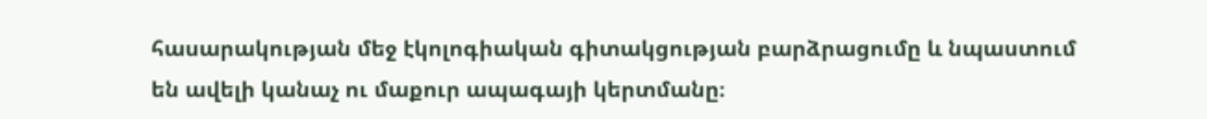հասարակության մեջ էկոլոգիական գիտակցության բարձրացումը և նպաստում են ավելի կանաչ ու մաքուր ապագայի կերտմանը։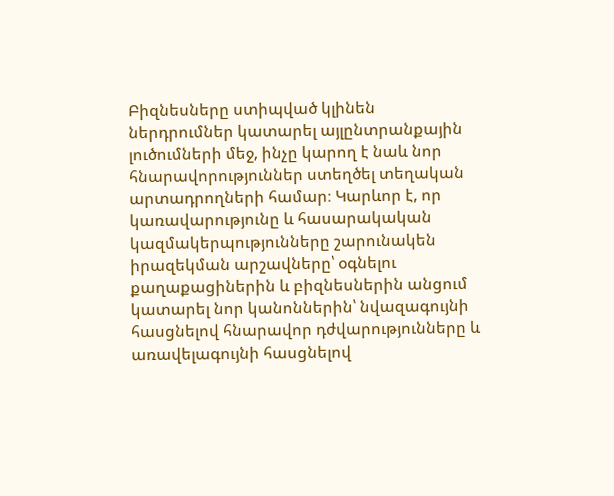Բիզնեսները ստիպված կլինեն ներդրումներ կատարել այլընտրանքային լուծումների մեջ, ինչը կարող է նաև նոր հնարավորություններ ստեղծել տեղական արտադրողների համար։ Կարևոր է, որ կառավարությունը և հասարակական կազմակերպությունները շարունակեն իրազեկման արշավները՝ օգնելու քաղաքացիներին և բիզնեսներին անցում կատարել նոր կանոններին՝ նվազագույնի հասցնելով հնարավոր դժվարությունները և առավելագույնի հասցնելով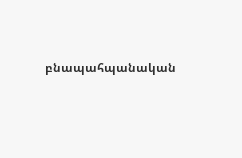բնապահպանական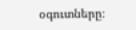օգուտները։